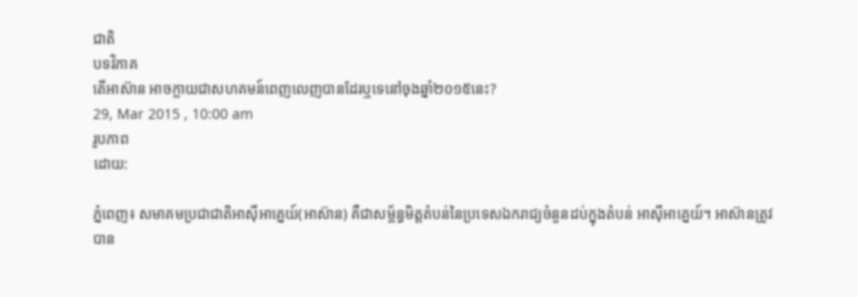ជាតិ
បទវិភាគ
តើអាស៊ាន អាចក្លាយជាសហគមន៍ពេញលេញបានដែរឬទេនៅចុងឆ្នាំ២០១៥នេះ?
29, Mar 2015 , 10:00 am
រូបភាព
ដោយ:

ភ្នំពេញ៖ សមាគមប្រជាជាតិអាស៊ីអាគ្នេយ៍(អាស៊ាន) គឺជាសម្ព័ន្ធមិត្តតំបន់នៃប្រទេសឯករាជ្យចំនួនដប់ក្នុងតំបន់ អាស៊ីអាគ្នេយ៍។ អាស៊ានត្រូវបាន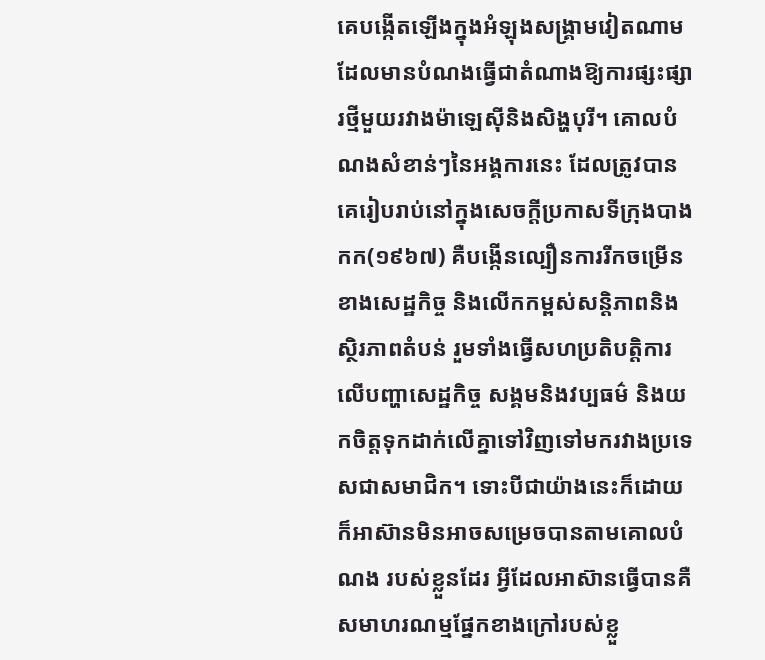គេបង្កើតឡើងក្នុងអំឡុងសង្គ្រាមវៀតណាម ដែលមានបំណងធ្វើជាតំណាងឱ្យការផ្សះផ្សារថ្មីមួយរវាងម៉ាឡេស៊ីនិងសិង្ហបុរី។ គោលបំណងសំខាន់ៗនៃអង្គការនេះ ដែលត្រូវបានគេរៀបរាប់នៅក្នុងសេចក្ដីប្រកាសទីក្រុងបាងកក(១៩៦៧) គឺបង្កើនល្បឿនការរីកចម្រើនខាងសេដ្ឋកិច្ច និងលើកកម្ពស់សន្តិភាពនិងស្ថិរភាពតំបន់ រួមទាំងធ្វើសហប្រតិបត្តិការលើបញ្ហាសេដ្ឋកិច្ច សង្គមនិងវប្បធម៌ និងយកចិត្តទុកដាក់លើគ្នាទៅវិញទៅមករវាងប្រទេសជាសមាជិក។ ទោះបីជាយ៉ាងនេះក៏ដោយ ក៏អាស៊ានមិនអាចសម្រេចបានតាមគោលបំណង របស់ខ្លួនដែរ អ្វីដែលអាស៊ានធ្វើបានគឺសមាហរណម្មផ្នែកខាងក្រៅរបស់ខ្លួ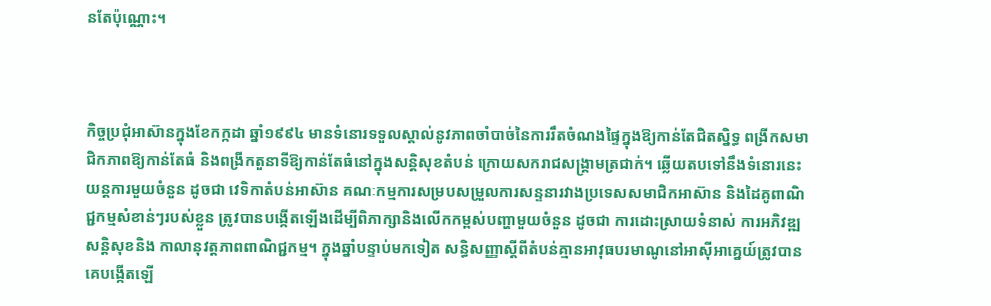នតែប៉ុណ្ណោះ។



កិច្ចប្រជុំអាស៊ានក្នុងខែកក្កដា ឆ្នាំ១៩៩៤ មានទំនោរទទួលស្គាល់នូវភាពចាំបាច់នៃការរឹតចំណងផ្ទៃក្នុងឱ្យកាន់តែជិតស្និទ្ធ ពង្រីកសមាជិកភាពឱ្យកាន់តែធំ និងពង្រីកតួនាទីឱ្យកាន់តែធំនៅក្នុងសន្តិសុខតំបន់ ក្រោយសករាជសង្គ្រាមត្រជាក់។ ឆ្លើយតបទៅនឹងទំនោរនេះ យន្តការមួយចំនួន ដូចជា វេទិកាតំបន់អាស៊ាន គណៈកម្មការសម្របសម្រួលការសន្ទនារវាងប្រទេសសមាជិកអាស៊ាន និងដៃគូពាណិជ្ជកម្មសំខាន់ៗរបស់ខ្លួន ត្រូវបានបង្កើតឡើងដើម្បីពិភាក្សានិងលើកកម្ពស់បញ្ហាមួយចំនួន ដូចជា ការដោះស្រាយទំនាស់ ការអភិវឌ្ឍសន្តិសុខនិង កាលានុវត្តភាពពាណិជ្ជកម្ម។ ក្នុងឆ្នាំបន្ទាប់មកទៀត សន្ធិសញ្ញាស្ដីពីតំបន់គ្មានអាវុធបរមាណូនៅអាស៊ីអាគ្នេយ៍ត្រូវបានគេបង្កើតឡើ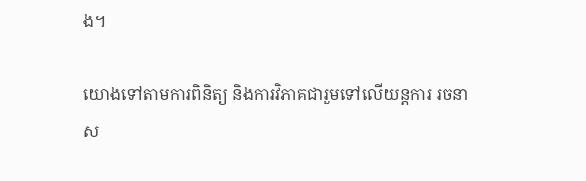ង។

យោងទៅតាមការពិនិត្យ និងការវិភាគជារួមទៅលើយន្តការ រចនាស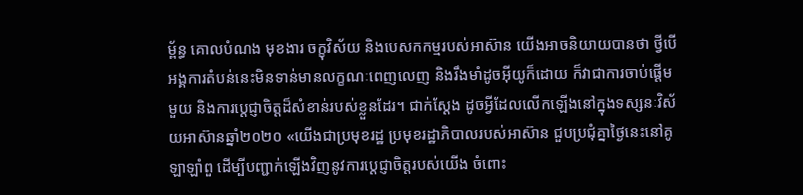ម្ព័ន្ធ គោលបំណង មុខងារ ចក្ខុវិស័យ និងបេសកកម្មរបស់អាស៊ាន យើងអាចនិយាយបានថា ថ្វីបើអង្គការតំបន់នេះមិនទាន់មានលក្ខណៈពេញលេញ និងរឹងមាំដូចអ៊ីយូក៏ដោយ ក៏វាជាការចាប់ផ្ដើមមួយ និងការប្ដេជ្ញាចិត្តដ៏សំខាន់របស់ខ្លួនដែរ។ ជាក់ស្ដែង ដូចអ្វីដែលលើកឡើងនៅក្នុងទស្សនៈវិស័យអាស៊ានឆ្នាំ២០២០ «យើងជាប្រមុខរដ្ឋ ប្រមុខរដ្ឋាភិបាលរបស់អាស៊ាន ជួបប្រជុំគ្នាថ្ងៃនេះនៅគូឡាឡាំពួ ដើម្បីបញ្ជាក់ឡើងវិញនូវការប្ដេជ្ញាចិត្តរបស់យើង ចំពោះ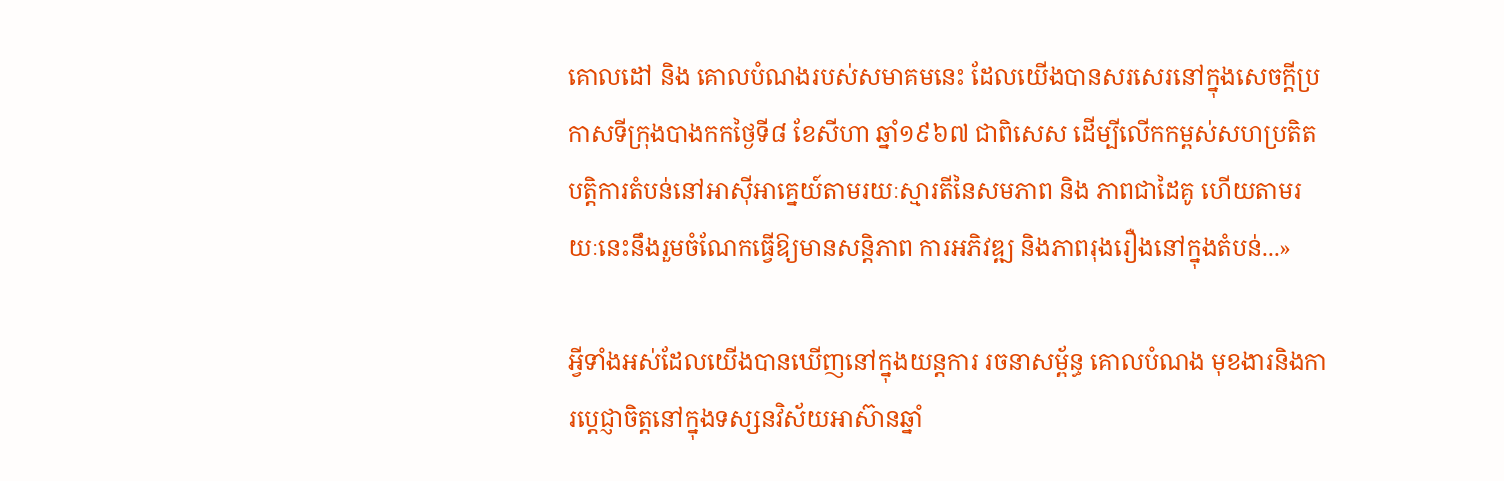គោលដៅ និង គោលបំណងរបស់សមាគមនេះ ដែលយើងបានសរសេរនៅក្នុងសេចក្ដីប្រកាសទីក្រុងបាងកកថ្ងៃទី៨ ខែសីហា ឆ្នាំ១៩៦៧ ជាពិសេស ដើម្បីលើកកម្ពស់សហប្រតិតបត្តិការតំបន់នៅអាស៊ីអាគ្នេយ៍តាមរយៈស្មារតីនៃសមភាព និង ភាពជាដៃគូ ហើយតាមរយៈនេះនឹងរួមចំណែកធ្វើឱ្យមានសន្តិភាព ការអភិវឌ្ឍ និងភាពរុងរឿងនៅក្នុងតំបន់...»

អ្វីទាំងអស់ដែលយើងបានឃើញនៅក្នុងយន្តការ រចនាសម្ព័ន្ធ គោលបំណង មុខងារនិងការប្ដេជ្ញាចិត្តនៅក្នុងទស្សនវិស័យអាស៊ានឆ្នាំ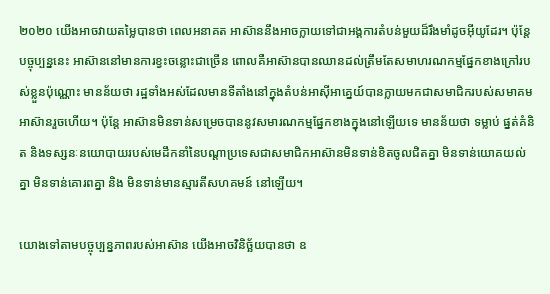២០២០ យើងអាចវាយតម្លៃបានថា ពេលអនាគត អាស៊ាននឹងអាចក្លាយទៅជាអង្គការតំបន់មួយដ៏រឹងមាំដូចអ៊ីយូដែរ។ ប៉ុន្តែ បច្ចុប្បន្ននេះ អាស៊ាននៅមានការខ្វះចន្លោះជាច្រើន ពោលគឺអាស៊ានបានឈានដល់ត្រឹមតែសមាហរណកម្មផ្នែកខាងក្រៅរបស់ខ្លួនប៉ុណ្ណោះ មានន័យថា រដ្ឋទាំងអស់ដែលមានទីតាំងនៅក្នុងតំបន់អាស៊ីអាគ្នេយ៍បានក្លាយមកជាសមាជិករបស់សមាគមអាស៊ានរួចហើយ។ ប៉ុន្តែ អាស៊ានមិនទាន់សម្រេចបាននូវសមារណកម្មផ្នែកខាងក្នុងនៅឡើយទេ មានន័យថា ទម្លាប់ ផ្នត់គំនិត និងទស្សនៈនយោបាយរបស់មេដឹកនាំនៃបណ្ដាប្រទេសជាសមាជិកអាស៊ានមិនទាន់ខិតចូលជិតគ្នា មិនទាន់យោគយល់គ្នា មិនទាន់គោរពគ្នា និង មិនទាន់មានស្មារតីសហគមន៍ នៅឡើយ។

យោងទៅតាមបច្ចុប្បន្នភាពរបស់អាស៊ាន យើងអាចវិនិច្ឆ័យបានថា ឧ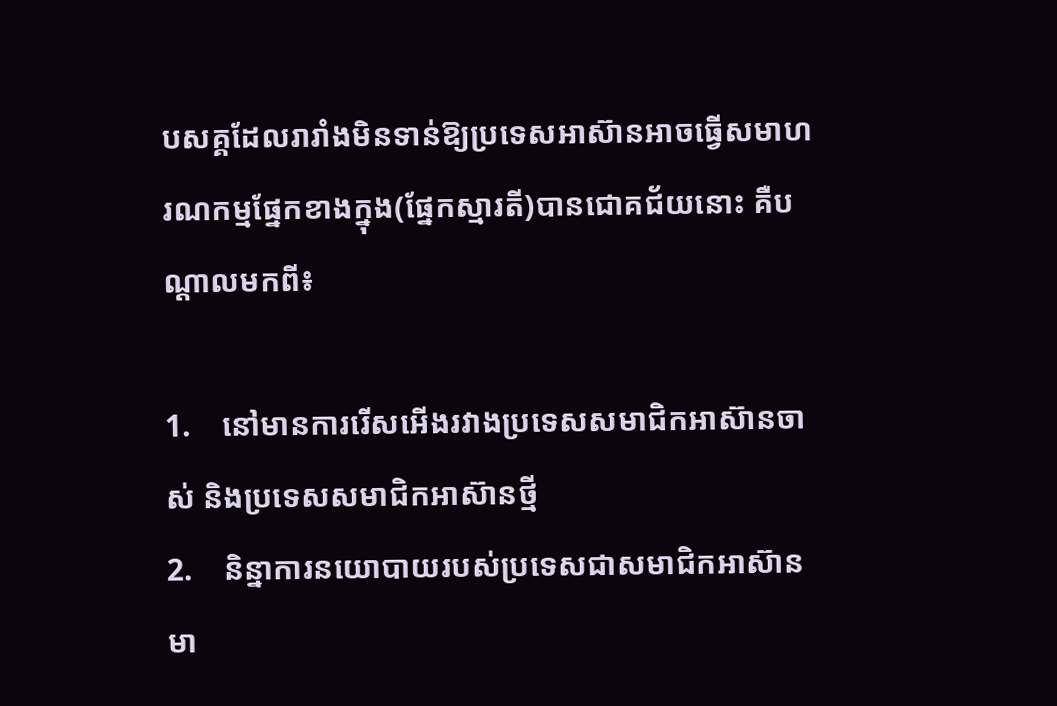បសគ្គដែលរារាំងមិនទាន់ឱ្យប្រទេសអាស៊ានអាចធ្វើសមាហរណកម្មផ្នែកខាងក្នុង(ផ្នែកស្មារតី)បានជោគជ័យនោះ គឺបណ្ដាលមកពី៖

1.    នៅមានការរើសអើងរវាងប្រទេសសមាជិកអាស៊ានចាស់ និងប្រទេសសមាជិកអាស៊ានថ្មី
2.    និន្នាការនយោបាយរបស់ប្រទេសជាសមាជិកអាស៊ានមា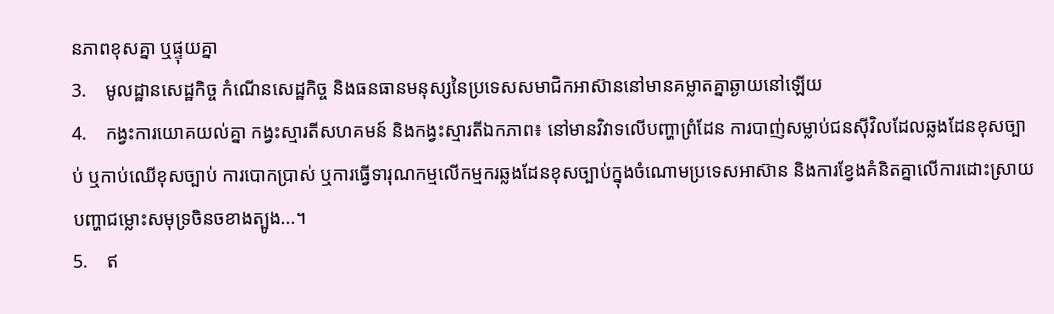នភាពខុសគ្នា ឬផ្ទុយគ្នា
3.    មូលដ្ឋានសេដ្ឋកិច្ច កំណើនសេដ្ឋកិច្ច និងធនធានមនុស្សនៃប្រទេសសមាជិកអាស៊ាននៅមានគម្លាតគ្នាឆ្ងាយនៅឡើយ
4.    កង្វះការយោគយល់គ្នា កង្វះស្មារតីសហគមន៍ និងកង្វះស្មារតីឯកភាព៖ នៅមានវិវាទលើបញ្ហាព្រំដែន ការបាញ់សម្លាប់ជនស៊ីវិលដែលឆ្លងដែនខុសច្បាប់ ឬកាប់ឈើខុសច្បាប់ ការបោកប្រាស់ ឬការធ្វើទារុណកម្មលើកម្មករឆ្លងដែនខុសច្បាប់ក្នុងចំណោមប្រទេសអាស៊ាន និងការខ្វែងគំនិតគ្នាលើការដោះស្រាយបញ្ហាជម្លោះសមុទ្រចិនចខាងត្បូង...។
5.    ឥ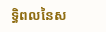ទ្ធិពលនៃស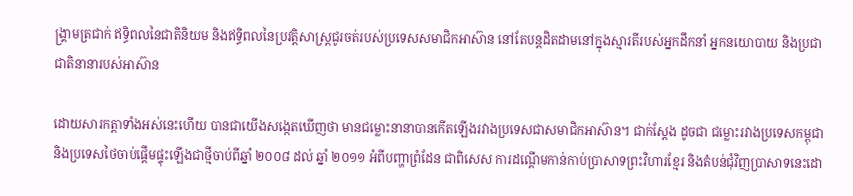ង្គ្រាមត្រជាក់ ឥទ្ធិពលនៃជាតិនិយម និងឥទ្ធិពលនៃប្រវត្តិសាស្ត្រជូរចត់របស់ប្រទេសសមាជិកអាស៊ាន នៅតែបន្តដិតដាមនៅក្នុងស្មារតីរបស់អ្នកដឹកនាំ អ្នកនយោបាយ និងប្រជាជាតិនានារបស់អាស៊ាន

ដោយសារកត្តាទាំងអស់នេះហើយ បានជាយើងសង្កេតឃើញថា មានជម្លោះនានាបានកើតឡើងរវាងប្រទេសជាសមាជិកអាស៊ាន។ ជាក់ស្ដែង ដូចជា ជម្លោះរវាងប្រទេសកម្ពុជា និងប្រទេសថៃចាប់ផ្ដើមផ្ទុះឡើងជាថ្មីចាប់ពីឆ្នាំ ២០០៨ ដល់ ឆ្នាំ ២០១១ អំពីបញ្ហាព្រំដែន ជាពិសេស ការដណ្ដើមកាន់កាប់ប្រាសាទព្រះវិហារខ្មែរ និងតំបន់ជុំវិញប្រាសាទនេះដោ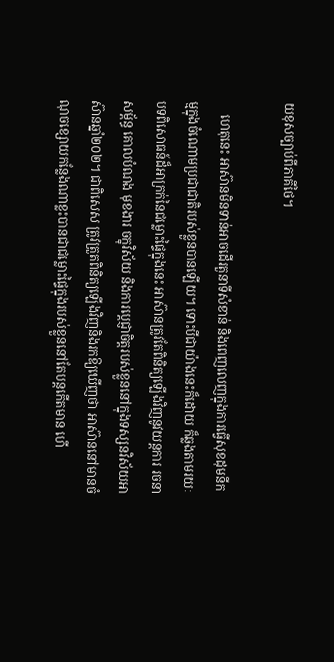យខុសច្បាប់ពីភាគីថៃ។

    ហេតុនេះ អាស៊ានមិនទាន់អាចដើរតួនាទីសំខាន់ និងពេញលេញក្នុងការធ្វើសុខដុមនីកម្មក្នុងចំណោមប្រជាជាតិរបស់ខ្លួនបានឡើយ។ ទោះបីជាយ៉ាងនេះក៏ដោយ ក៏ឆ្លងតាមរយៈបទពិសោធន៍ដ៏អាក្រក់នៃជម្លោះផ្ទៃក្នុងនេះ អាស៊ានត្រូវតែពិនិត្យឡើងវិញនូវយន្តការ រចនាសម្ព័ន្ធ គោលបំណង មុខងារ ចក្ខុវិស័យ និងការប្ដេជ្ញាចិត្តរបស់ខ្លួននៅក្នុងទស្សនវិស័យអាស៊ានឆ្នាំ២០២។ ជាពិសេស ត្រូវត្រួតពិនិត្យឡើងវិញនិងរកឱ្យឃើញថា អាស៊ាននៅមានចំណុចខ្សោយកន្លែងណាខ្លះបានជាជម្លោះផ្ទៃក្នុងរបស់ខ្លួននៅតែបន្តកើតមាន ហើ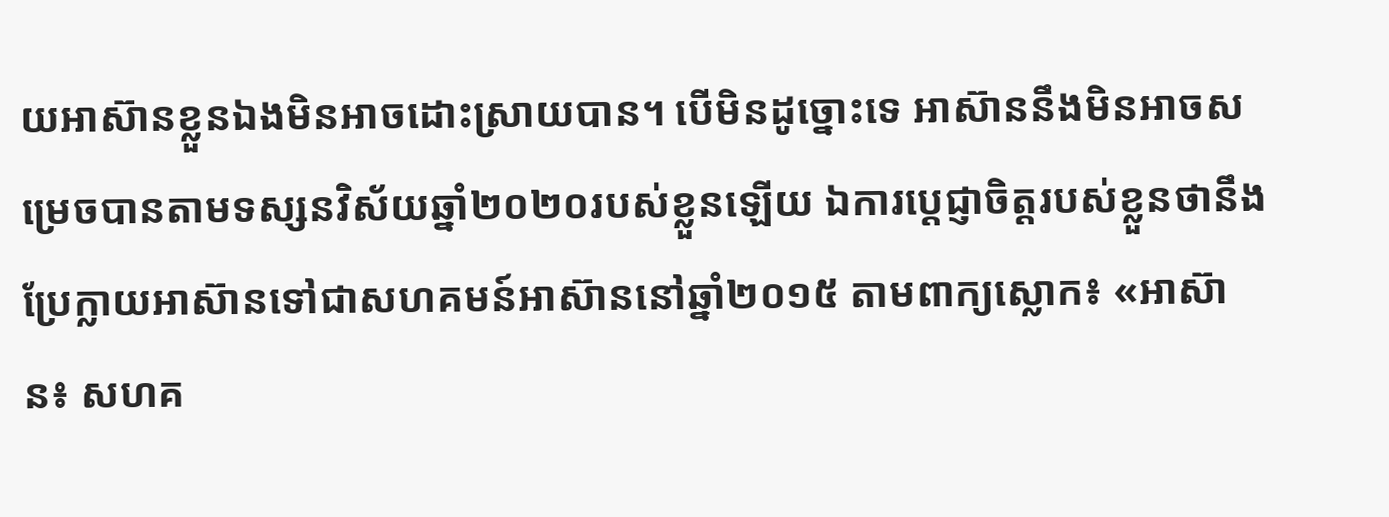យអាស៊ានខ្លួនឯងមិនអាចដោះស្រាយបាន។ បើមិនដូច្នោះទេ អាស៊ាននឹងមិនអាចសម្រេចបានតាមទស្សនវិស័យឆ្នាំ២០២០របស់ខ្លួនឡើយ ឯការប្ដេជ្ញាចិត្តរបស់ខ្លួនថានឹងប្រែក្លាយអាស៊ានទៅជាសហគមន៍អាស៊ាននៅឆ្នាំ២០១៥ តាមពាក្យស្លោក៖ «អាស៊ាន៖ សហគ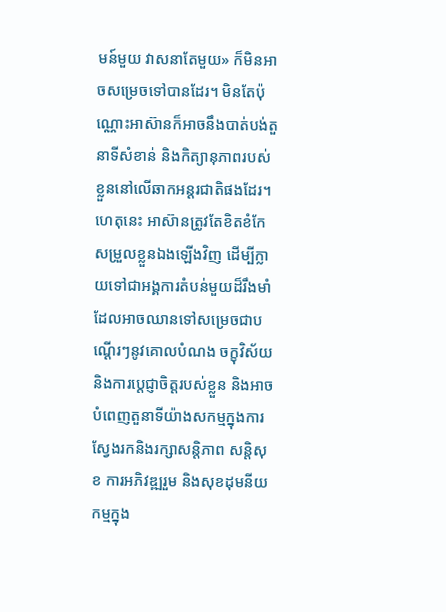មន៍មួយ វាសនាតែមួយ» ក៏មិនអាចសម្រេចទៅបានដែរ។ មិនតែប៉ុណ្ណោះអាស៊ានក៏អាចនឹងបាត់បង់តួនាទីសំខាន់ និងកិត្យានុភាពរបស់ខ្លួននៅលើឆាកអន្តរជាតិផងដែរ។ ហេតុនេះ អាស៊ានត្រូវតែខិតខំកែសម្រួលខ្លួនឯងឡើងវិញ ដើម្បីក្លាយទៅជាអង្គការតំបន់មួយដ៏រឹងមាំ ដែលអាចឈានទៅសម្រេចជាបណ្ដើរៗនូវគោលបំណង ចក្ខុវិស័យ និងការប្ដេជ្ញាចិត្តរបស់ខ្លួន និងអាចបំពេញតួនាទីយ៉ាងសកម្មក្នុងការស្វែងរកនិងរក្សាសន្តិភាព សន្តិសុខ ការអភិវឌ្ឍរួម និងសុខដុមនីយកម្មក្នុង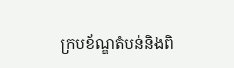ក្របខ័ណ្ឌតំបន់និងពិ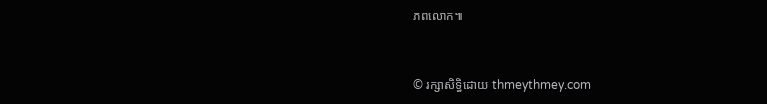ភពលោក៕


© រក្សាសិទ្ធិដោយ thmeythmey.com